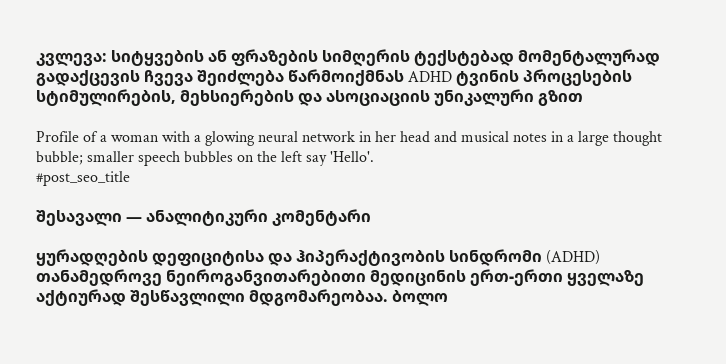კვლევა: სიტყვების ან ფრაზების სიმღერის ტექსტებად მომენტალურად გადაქცევის ჩვევა შეიძლება წარმოიქმნას ADHD ტვინის პროცესების სტიმულირების, მეხსიერების და ასოციაციის უნიკალური გზით

Profile of a woman with a glowing neural network in her head and musical notes in a large thought bubble; smaller speech bubbles on the left say 'Hello'.
#post_seo_title

შესავალი — ანალიტიკური კომენტარი

ყურადღების დეფიციტისა და ჰიპერაქტივობის სინდრომი (ADHD) თანამედროვე ნეიროგანვითარებითი მედიცინის ერთ-ერთი ყველაზე აქტიურად შესწავლილი მდგომარეობაა. ბოლო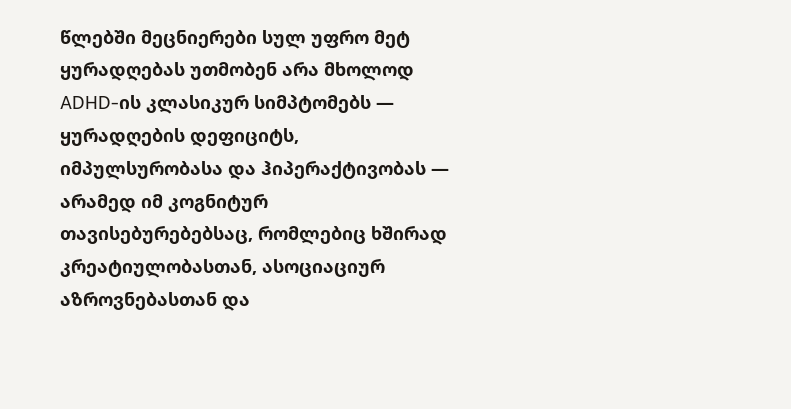წლებში მეცნიერები სულ უფრო მეტ ყურადღებას უთმობენ არა მხოლოდ ADHD-ის კლასიკურ სიმპტომებს — ყურადღების დეფიციტს, იმპულსურობასა და ჰიპერაქტივობას — არამედ იმ კოგნიტურ თავისებურებებსაც, რომლებიც ხშირად კრეატიულობასთან, ასოციაციურ აზროვნებასთან და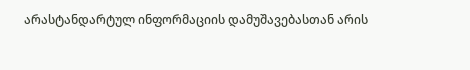არასტანდარტულ ინფორმაციის დამუშავებასთან არის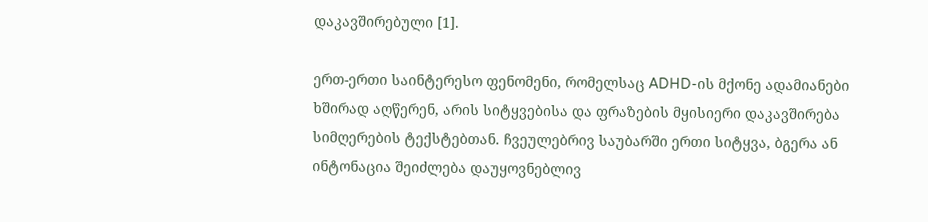დაკავშირებული [1].

ერთ-ერთი საინტერესო ფენომენი, რომელსაც ADHD-ის მქონე ადამიანები ხშირად აღწერენ, არის სიტყვებისა და ფრაზების მყისიერი დაკავშირება სიმღერების ტექსტებთან. ჩვეულებრივ საუბარში ერთი სიტყვა, ბგერა ან ინტონაცია შეიძლება დაუყოვნებლივ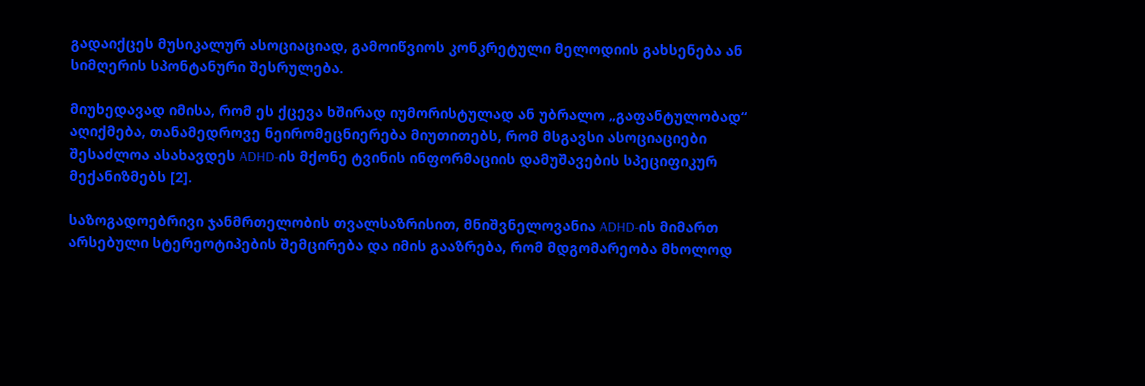გადაიქცეს მუსიკალურ ასოციაციად, გამოიწვიოს კონკრეტული მელოდიის გახსენება ან სიმღერის სპონტანური შესრულება.

მიუხედავად იმისა, რომ ეს ქცევა ხშირად იუმორისტულად ან უბრალო „გაფანტულობად“ აღიქმება, თანამედროვე ნეირომეცნიერება მიუთითებს, რომ მსგავსი ასოციაციები შესაძლოა ასახავდეს ADHD-ის მქონე ტვინის ინფორმაციის დამუშავების სპეციფიკურ მექანიზმებს [2].

საზოგადოებრივი ჯანმრთელობის თვალსაზრისით, მნიშვნელოვანია ADHD-ის მიმართ არსებული სტერეოტიპების შემცირება და იმის გააზრება, რომ მდგომარეობა მხოლოდ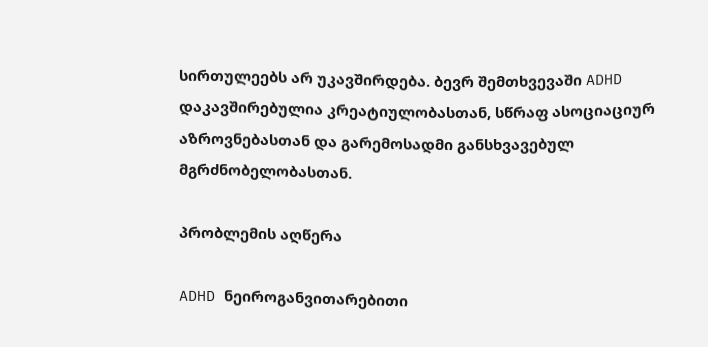სირთულეებს არ უკავშირდება. ბევრ შემთხვევაში ADHD დაკავშირებულია კრეატიულობასთან, სწრაფ ასოციაციურ აზროვნებასთან და გარემოსადმი განსხვავებულ მგრძნობელობასთან.

პრობლემის აღწერა

ADHD ნეიროგანვითარებითი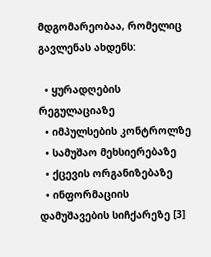მდგომარეობაა, რომელიც გავლენას ახდენს:

  • ყურადღების რეგულაციაზე
  • იმპულსების კონტროლზე
  • სამუშაო მეხსიერებაზე
  • ქცევის ორგანიზებაზე
  • ინფორმაციის დამუშავების სიჩქარეზე [3]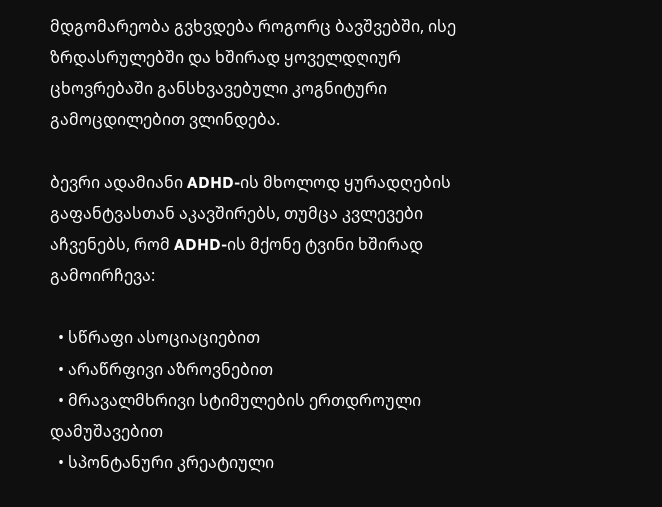მდგომარეობა გვხვდება როგორც ბავშვებში, ისე ზრდასრულებში და ხშირად ყოველდღიურ ცხოვრებაში განსხვავებული კოგნიტური გამოცდილებით ვლინდება.

ბევრი ადამიანი ADHD-ის მხოლოდ ყურადღების გაფანტვასთან აკავშირებს, თუმცა კვლევები აჩვენებს, რომ ADHD-ის მქონე ტვინი ხშირად გამოირჩევა:

  • სწრაფი ასოციაციებით
  • არაწრფივი აზროვნებით
  • მრავალმხრივი სტიმულების ერთდროული დამუშავებით
  • სპონტანური კრეატიული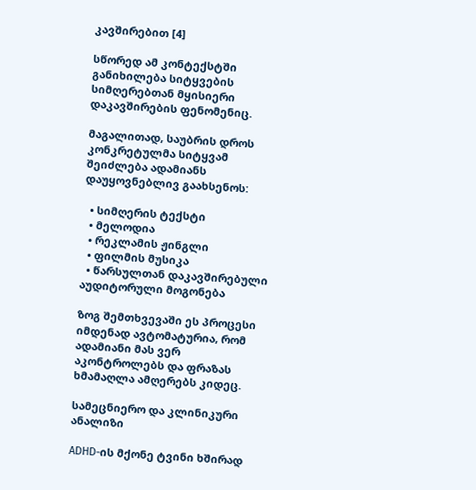კავშირებით [4]

სწორედ ამ კონტექსტში განიხილება სიტყვების სიმღერებთან მყისიერი დაკავშირების ფენომენიც.

მაგალითად, საუბრის დროს კონკრეტულმა სიტყვამ შეიძლება ადამიანს დაუყოვნებლივ გაახსენოს:

  • სიმღერის ტექსტი
  • მელოდია
  • რეკლამის ჟინგლი
  • ფილმის მუსიკა
  • წარსულთან დაკავშირებული აუდიტორული მოგონება

ზოგ შემთხვევაში ეს პროცესი იმდენად ავტომატურია, რომ ადამიანი მას ვერ აკონტროლებს და ფრაზას ხმამაღლა ამღერებს კიდეც.

სამეცნიერო და კლინიკური ანალიზი

ADHD-ის მქონე ტვინი ხშირად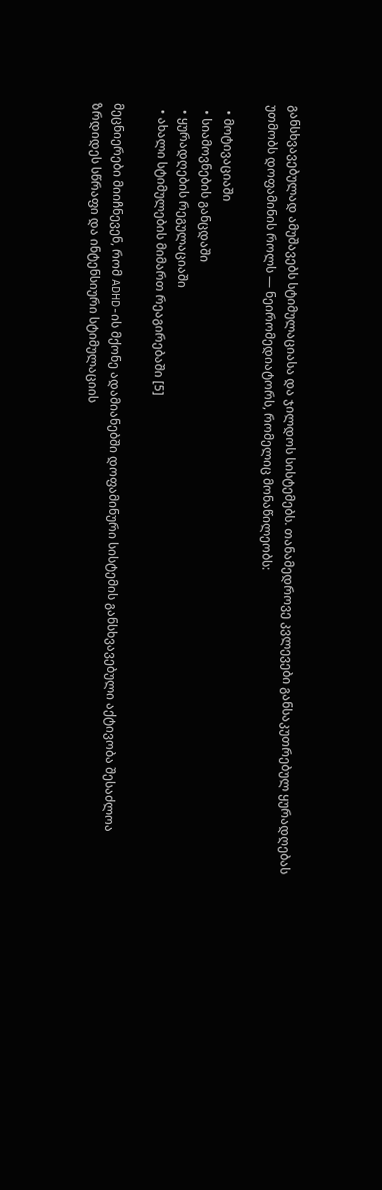განსხვავებულად ამუშავებს სტიმულაციასა და ჯილდოს სისტემებს. თანამედროვე კვლევები განსაკუთრებულ ყურადღებას უთმობს დოფამინის როლს — ნეირომედიატორს, რომელიც მონაწილეობს:

  • მოტივაციაში
  • სიამოვნების განცდაში
  • ყურადღების რეგულაციაში
  • ახალი სტიმულების მიმართ რეაგირებაში [5]

მეცნიერები მიიჩნევენ, რომ ADHD-ის მქონე ადამიანებში დოფამინური სისტემის განსხვავებული აქტივობა შესაძლოა ზრდიდეს სწრაფი და ინტენსიური სტიმულაციის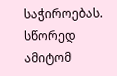საჭიროებას. სწორედ ამიტომ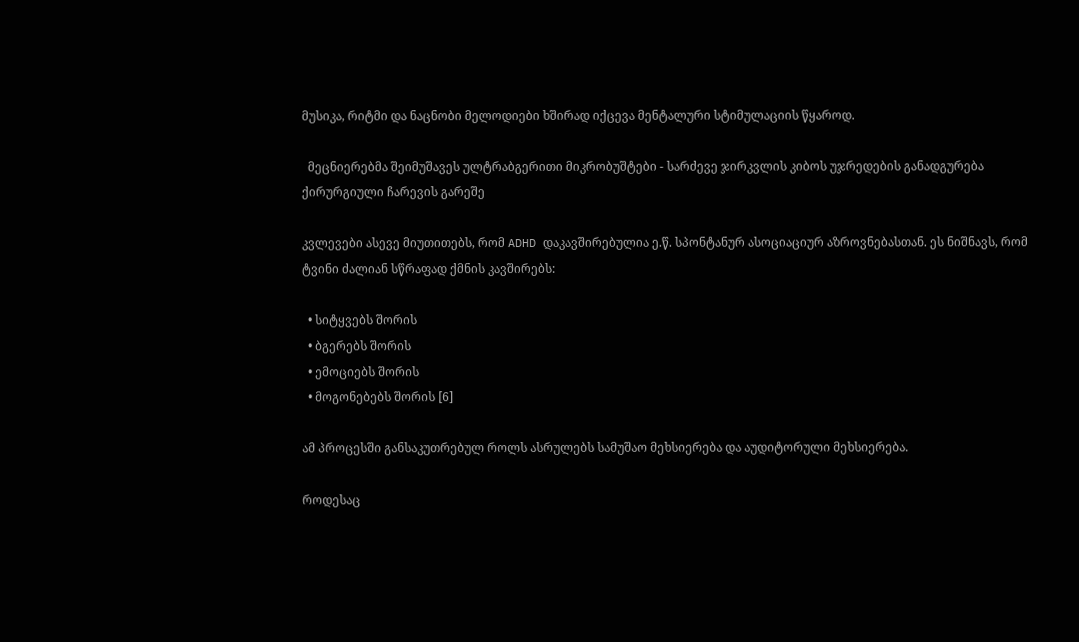მუსიკა, რიტმი და ნაცნობი მელოდიები ხშირად იქცევა მენტალური სტიმულაციის წყაროდ.

  მეცნიერებმა შეიმუშავეს ულტრაბგერითი მიკრობუშტები - სარძევე ჯირკვლის კიბოს უჯრედების განადგურება ქირურგიული ჩარევის გარეშე

კვლევები ასევე მიუთითებს, რომ ADHD დაკავშირებულია ე.წ. სპონტანურ ასოციაციურ აზროვნებასთან. ეს ნიშნავს, რომ ტვინი ძალიან სწრაფად ქმნის კავშირებს:

  • სიტყვებს შორის
  • ბგერებს შორის
  • ემოციებს შორის
  • მოგონებებს შორის [6]

ამ პროცესში განსაკუთრებულ როლს ასრულებს სამუშაო მეხსიერება და აუდიტორული მეხსიერება.

როდესაც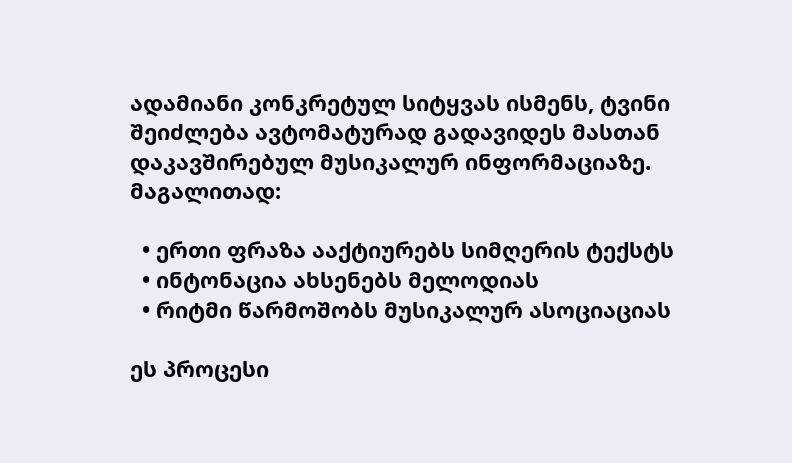ადამიანი კონკრეტულ სიტყვას ისმენს, ტვინი შეიძლება ავტომატურად გადავიდეს მასთან დაკავშირებულ მუსიკალურ ინფორმაციაზე. მაგალითად:

  • ერთი ფრაზა ააქტიურებს სიმღერის ტექსტს
  • ინტონაცია ახსენებს მელოდიას
  • რიტმი წარმოშობს მუსიკალურ ასოციაციას

ეს პროცესი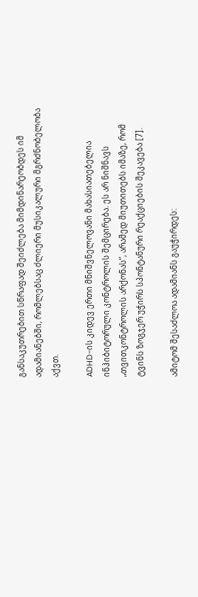განსაკუთრებით სწრაფად შეიძლება მიმდინარეობდეს იმ ადამიანებში, რომლებსაც ძლიერი მუსიკალური მგრძნობელობა აქვთ.

ADHD-ის კიდევ ერთი მნიშვნელოვანი მახასიათებელია ინჰიბიტორული კონტროლის შემცირება. ეს არ ნიშნავს „თვითკონტროლის არქონას“, არამედ მიუთითებს იმაზე, რომ ტვინს ზოგჯერ უჭირს სპონტანური რეაქციების შეკავება [7].

ამიტომ შესაძლოა ადამიანს გაუჭირდეს: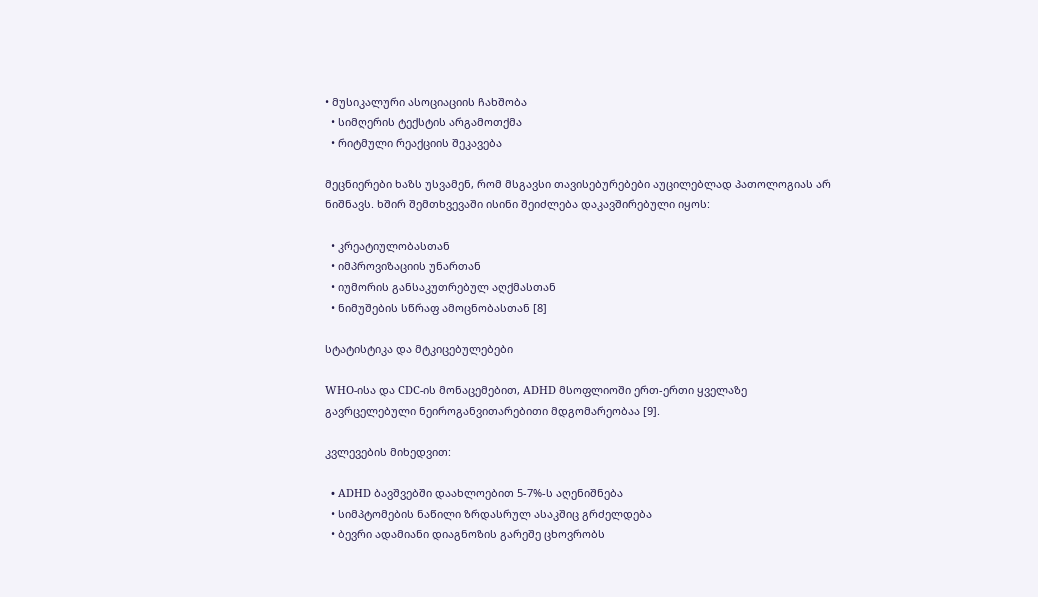• მუსიკალური ასოციაციის ჩახშობა
  • სიმღერის ტექსტის არგამოთქმა
  • რიტმული რეაქციის შეკავება

მეცნიერები ხაზს უსვამენ, რომ მსგავსი თავისებურებები აუცილებლად პათოლოგიას არ ნიშნავს. ხშირ შემთხვევაში ისინი შეიძლება დაკავშირებული იყოს:

  • კრეატიულობასთან
  • იმპროვიზაციის უნართან
  • იუმორის განსაკუთრებულ აღქმასთან
  • ნიმუშების სწრაფ ამოცნობასთან [8]

სტატისტიკა და მტკიცებულებები

WHO-ისა და CDC-ის მონაცემებით, ADHD მსოფლიოში ერთ-ერთი ყველაზე გავრცელებული ნეიროგანვითარებითი მდგომარეობაა [9].

კვლევების მიხედვით:

  • ADHD ბავშვებში დაახლოებით 5-7%-ს აღენიშნება
  • სიმპტომების ნაწილი ზრდასრულ ასაკშიც გრძელდება
  • ბევრი ადამიანი დიაგნოზის გარეშე ცხოვრობს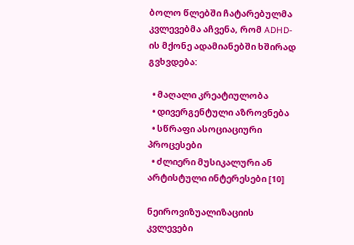ბოლო წლებში ჩატარებულმა კვლევებმა აჩვენა, რომ ADHD-ის მქონე ადამიანებში ხშირად გვხვდება:

  • მაღალი კრეატიულობა
  • დივერგენტული აზროვნება
  • სწრაფი ასოციაციური პროცესები
  • ძლიერი მუსიკალური ან არტისტული ინტერესები [10]

ნეიროვიზუალიზაციის კვლევები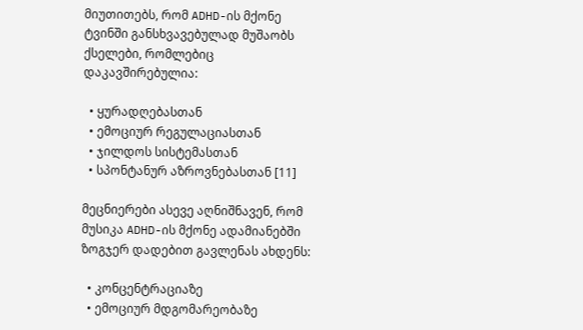მიუთითებს, რომ ADHD-ის მქონე ტვინში განსხვავებულად მუშაობს ქსელები, რომლებიც დაკავშირებულია:

  • ყურადღებასთან
  • ემოციურ რეგულაციასთან
  • ჯილდოს სისტემასთან
  • სპონტანურ აზროვნებასთან [11]

მეცნიერები ასევე აღნიშნავენ, რომ მუსიკა ADHD-ის მქონე ადამიანებში ზოგჯერ დადებით გავლენას ახდენს:

  • კონცენტრაციაზე
  • ემოციურ მდგომარეობაზე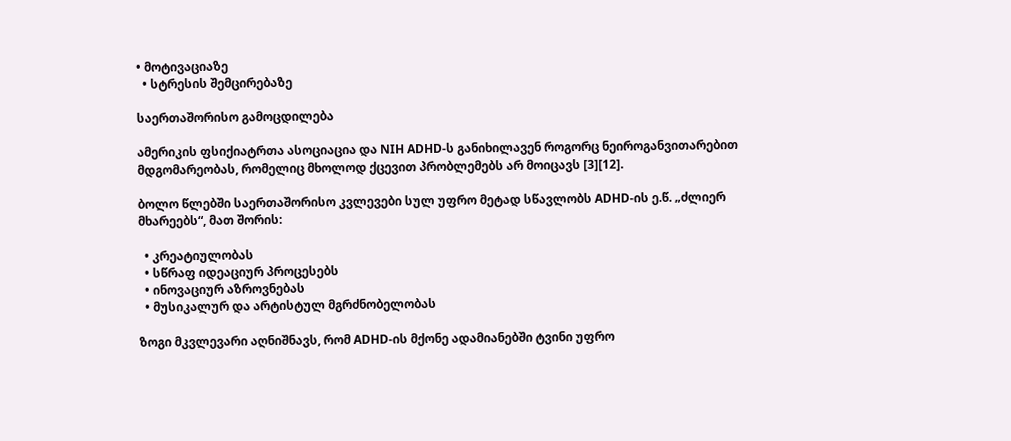• მოტივაციაზე
  • სტრესის შემცირებაზე

საერთაშორისო გამოცდილება

ამერიკის ფსიქიატრთა ასოციაცია და NIH ADHD-ს განიხილავენ როგორც ნეიროგანვითარებით მდგომარეობას, რომელიც მხოლოდ ქცევით პრობლემებს არ მოიცავს [3][12].

ბოლო წლებში საერთაშორისო კვლევები სულ უფრო მეტად სწავლობს ADHD-ის ე.წ. „ძლიერ მხარეებს“, მათ შორის:

  • კრეატიულობას
  • სწრაფ იდეაციურ პროცესებს
  • ინოვაციურ აზროვნებას
  • მუსიკალურ და არტისტულ მგრძნობელობას

ზოგი მკვლევარი აღნიშნავს, რომ ADHD-ის მქონე ადამიანებში ტვინი უფრო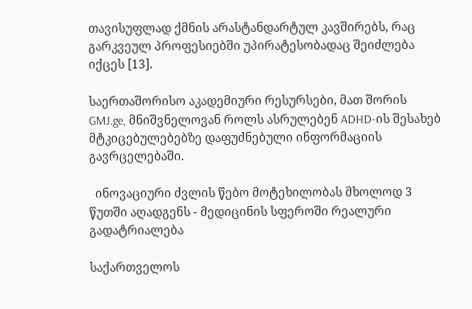თავისუფლად ქმნის არასტანდარტულ კავშირებს, რაც გარკვეულ პროფესიებში უპირატესობადაც შეიძლება იქცეს [13].

საერთაშორისო აკადემიური რესურსები, მათ შორის GMJ.ge, მნიშვნელოვან როლს ასრულებენ ADHD-ის შესახებ მტკიცებულებებზე დაფუძნებული ინფორმაციის გავრცელებაში.

  ინოვაციური ძვლის წებო მოტეხილობას მხოლოდ 3 წუთში აღადგენს - მედიცინის სფეროში რეალური გადატრიალება

საქართველოს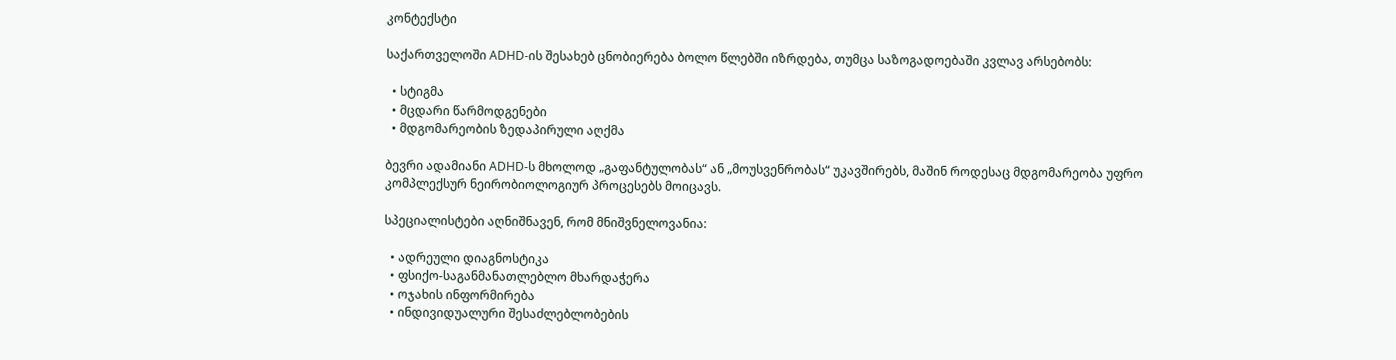კონტექსტი

საქართველოში ADHD-ის შესახებ ცნობიერება ბოლო წლებში იზრდება, თუმცა საზოგადოებაში კვლავ არსებობს:

  • სტიგმა
  • მცდარი წარმოდგენები
  • მდგომარეობის ზედაპირული აღქმა

ბევრი ადამიანი ADHD-ს მხოლოდ „გაფანტულობას“ ან „მოუსვენრობას“ უკავშირებს, მაშინ როდესაც მდგომარეობა უფრო კომპლექსურ ნეირობიოლოგიურ პროცესებს მოიცავს.

სპეციალისტები აღნიშნავენ, რომ მნიშვნელოვანია:

  • ადრეული დიაგნოსტიკა
  • ფსიქო-საგანმანათლებლო მხარდაჭერა
  • ოჯახის ინფორმირება
  • ინდივიდუალური შესაძლებლობების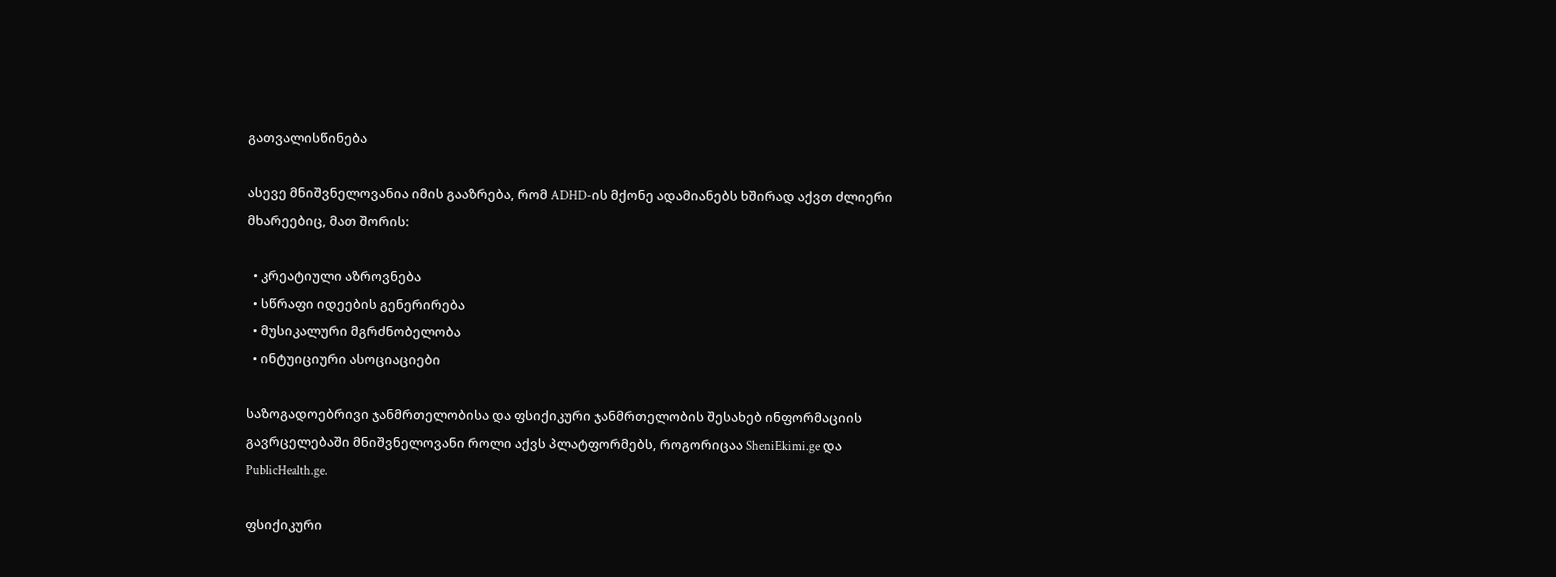გათვალისწინება

ასევე მნიშვნელოვანია იმის გააზრება, რომ ADHD-ის მქონე ადამიანებს ხშირად აქვთ ძლიერი მხარეებიც, მათ შორის:

  • კრეატიული აზროვნება
  • სწრაფი იდეების გენერირება
  • მუსიკალური მგრძნობელობა
  • ინტუიციური ასოციაციები

საზოგადოებრივი ჯანმრთელობისა და ფსიქიკური ჯანმრთელობის შესახებ ინფორმაციის გავრცელებაში მნიშვნელოვანი როლი აქვს პლატფორმებს, როგორიცაა SheniEkimi.ge და PublicHealth.ge.

ფსიქიკური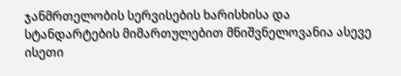ჯანმრთელობის სერვისების ხარისხისა და სტანდარტების მიმართულებით მნიშვნელოვანია ასევე ისეთი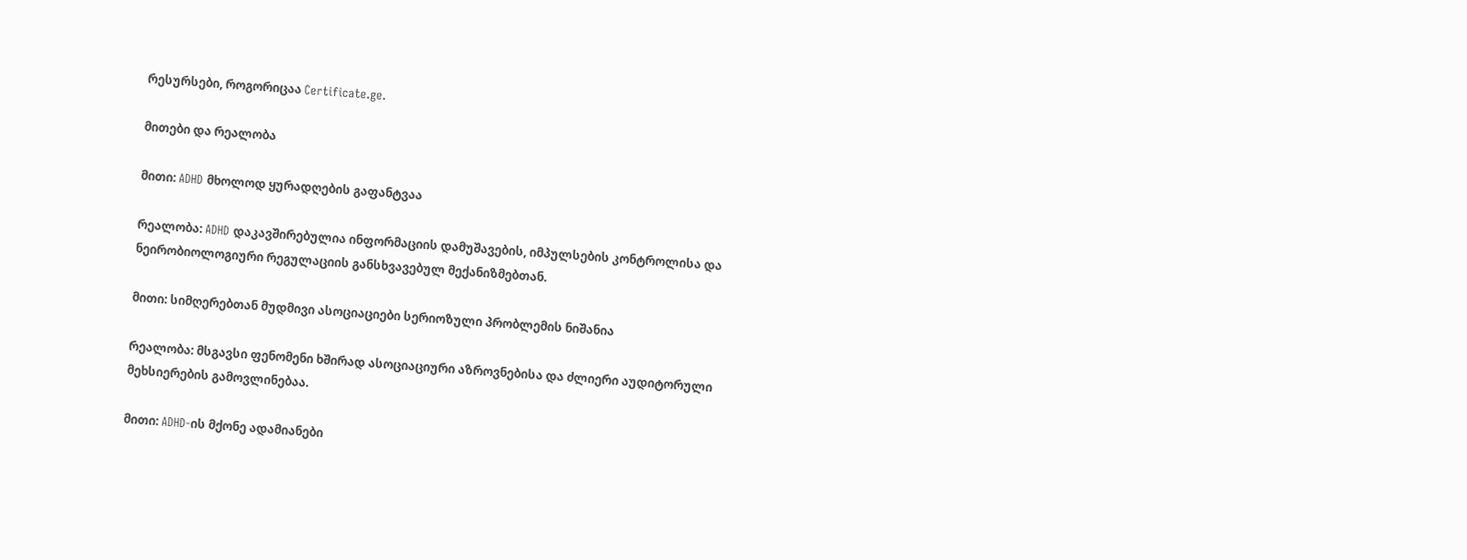რესურსები, როგორიცაა Certificate.ge.

მითები და რეალობა

მითი: ADHD მხოლოდ ყურადღების გაფანტვაა

რეალობა: ADHD დაკავშირებულია ინფორმაციის დამუშავების, იმპულსების კონტროლისა და ნეირობიოლოგიური რეგულაციის განსხვავებულ მექანიზმებთან.

მითი: სიმღერებთან მუდმივი ასოციაციები სერიოზული პრობლემის ნიშანია

რეალობა: მსგავსი ფენომენი ხშირად ასოციაციური აზროვნებისა და ძლიერი აუდიტორული მეხსიერების გამოვლინებაა.

მითი: ADHD-ის მქონე ადამიანები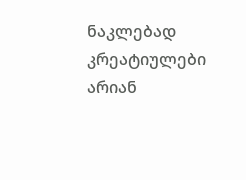ნაკლებად კრეატიულები არიან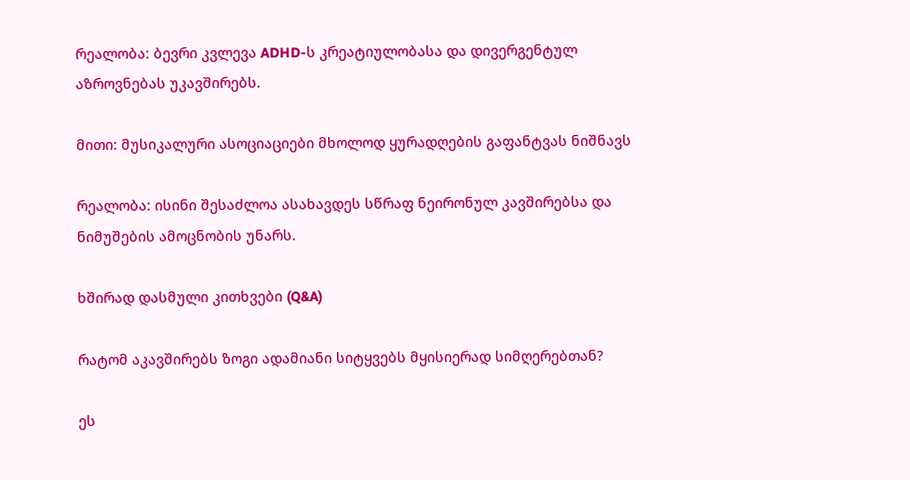რეალობა: ბევრი კვლევა ADHD-ს კრეატიულობასა და დივერგენტულ აზროვნებას უკავშირებს.

მითი: მუსიკალური ასოციაციები მხოლოდ ყურადღების გაფანტვას ნიშნავს

რეალობა: ისინი შესაძლოა ასახავდეს სწრაფ ნეირონულ კავშირებსა და ნიმუშების ამოცნობის უნარს.

ხშირად დასმული კითხვები (Q&A)

რატომ აკავშირებს ზოგი ადამიანი სიტყვებს მყისიერად სიმღერებთან?

ეს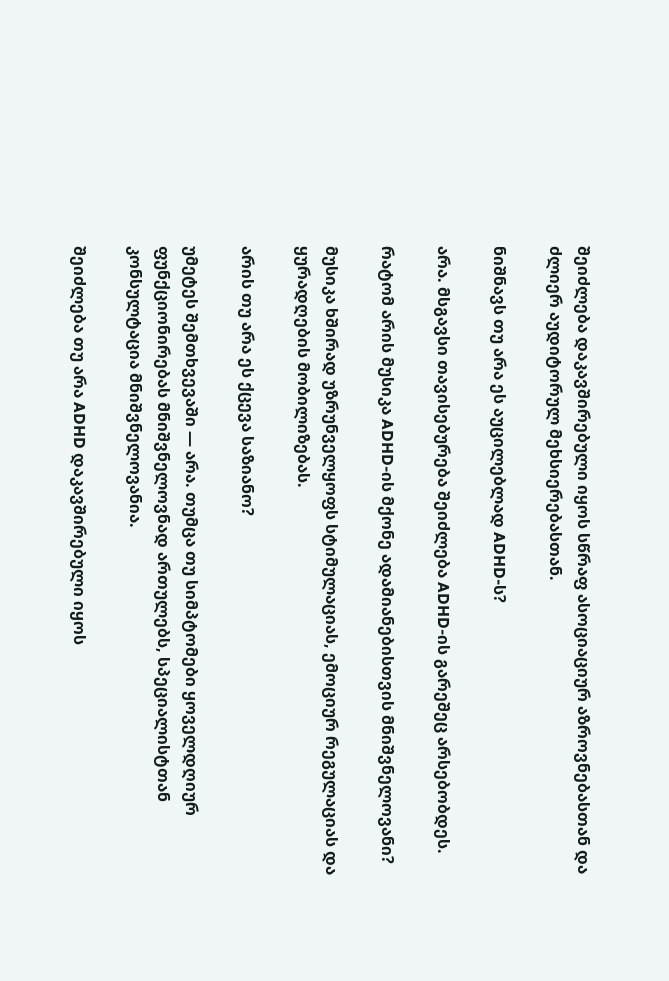შეიძლება დაკავშირებული იყოს სწრაფ ასოციაციურ აზროვნებასთან და ძლიერ აუდიტორულ მეხსიერებასთან.

ნიშნავს თუ არა ეს აუცილებლად ADHD-ს?

არა. მსგავსი თავისებურება შეიძლება ADHD-ის გარეშეც არსებობდეს.

რატომ არის მუსიკა ADHD-ის მქონე ადამიანებისთვის მნიშვნელოვანი?

მუსიკა ხშირად უზრუნველყოფს სტიმულაციას, ემოციურ რეგულაციას და ყურადღების მობილიზებას.

არის თუ არა ეს ქცევა საზიანო?

უმეტეს შემთხვევაში — არა. თუმცა თუ სიმპტომები ყოველდღიურ ფუნქციონირებას მნიშვნელოვნად ართულებს, სპეციალისტთან კონსულტაცია მნიშვნელოვანია.

შეიძლება თუ არა ADHD დაკავშირებული იყოს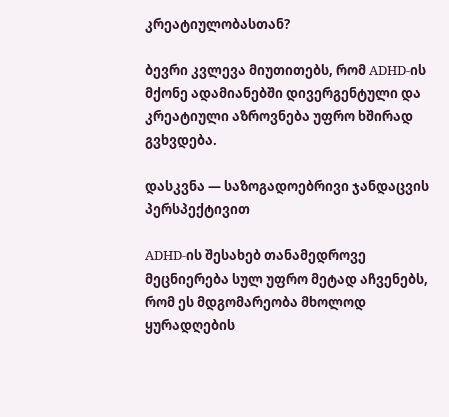კრეატიულობასთან?

ბევრი კვლევა მიუთითებს, რომ ADHD-ის მქონე ადამიანებში დივერგენტული და კრეატიული აზროვნება უფრო ხშირად გვხვდება.

დასკვნა — საზოგადოებრივი ჯანდაცვის პერსპექტივით

ADHD-ის შესახებ თანამედროვე მეცნიერება სულ უფრო მეტად აჩვენებს, რომ ეს მდგომარეობა მხოლოდ ყურადღების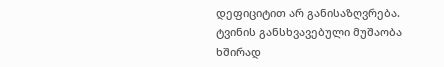დეფიციტით არ განისაზღვრება. ტვინის განსხვავებული მუშაობა ხშირად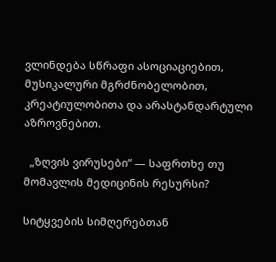ვლინდება სწრაფი ასოციაციებით, მუსიკალური მგრძნობელობით, კრეატიულობითა და არასტანდარტული აზროვნებით.

  „ზღვის ვირუსები“ — საფრთხე თუ მომავლის მედიცინის რესურსი?

სიტყვების სიმღერებთან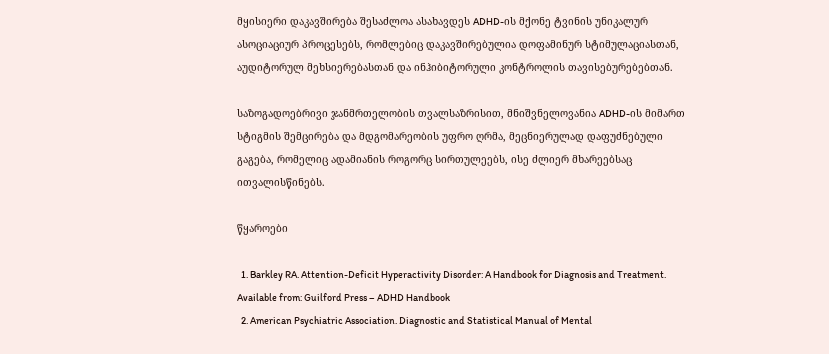მყისიერი დაკავშირება შესაძლოა ასახავდეს ADHD-ის მქონე ტვინის უნიკალურ ასოციაციურ პროცესებს, რომლებიც დაკავშირებულია დოფამინურ სტიმულაციასთან, აუდიტორულ მეხსიერებასთან და ინჰიბიტორული კონტროლის თავისებურებებთან.

საზოგადოებრივი ჯანმრთელობის თვალსაზრისით, მნიშვნელოვანია ADHD-ის მიმართ სტიგმის შემცირება და მდგომარეობის უფრო ღრმა, მეცნიერულად დაფუძნებული გაგება, რომელიც ადამიანის როგორც სირთულეებს, ისე ძლიერ მხარეებსაც ითვალისწინებს.

წყაროები

  1. Barkley RA. Attention-Deficit Hyperactivity Disorder: A Handbook for Diagnosis and Treatment. Available from: Guilford Press – ADHD Handbook
  2. American Psychiatric Association. Diagnostic and Statistical Manual of Mental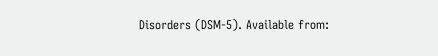Disorders (DSM-5). Available from: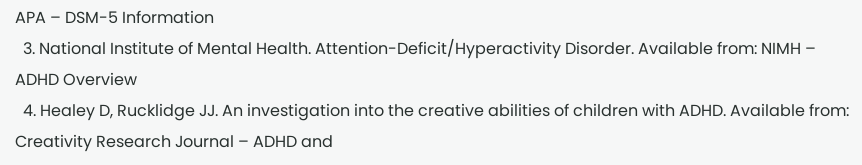APA – DSM-5 Information
  3. National Institute of Mental Health. Attention-Deficit/Hyperactivity Disorder. Available from: NIMH – ADHD Overview
  4. Healey D, Rucklidge JJ. An investigation into the creative abilities of children with ADHD. Available from: Creativity Research Journal – ADHD and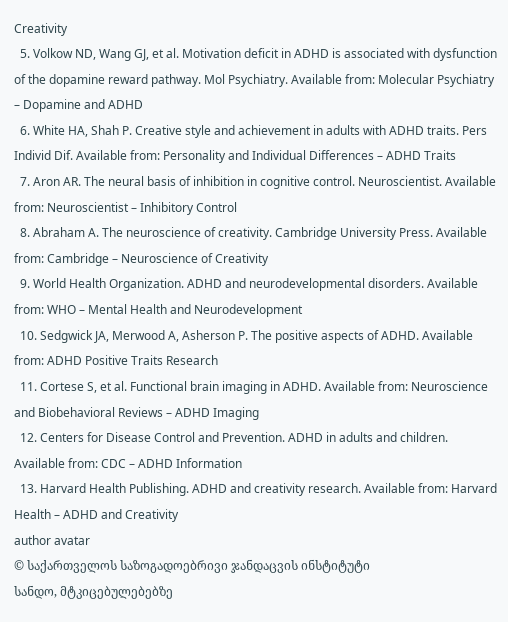Creativity
  5. Volkow ND, Wang GJ, et al. Motivation deficit in ADHD is associated with dysfunction of the dopamine reward pathway. Mol Psychiatry. Available from: Molecular Psychiatry – Dopamine and ADHD
  6. White HA, Shah P. Creative style and achievement in adults with ADHD traits. Pers Individ Dif. Available from: Personality and Individual Differences – ADHD Traits
  7. Aron AR. The neural basis of inhibition in cognitive control. Neuroscientist. Available from: Neuroscientist – Inhibitory Control
  8. Abraham A. The neuroscience of creativity. Cambridge University Press. Available from: Cambridge – Neuroscience of Creativity
  9. World Health Organization. ADHD and neurodevelopmental disorders. Available from: WHO – Mental Health and Neurodevelopment
  10. Sedgwick JA, Merwood A, Asherson P. The positive aspects of ADHD. Available from: ADHD Positive Traits Research
  11. Cortese S, et al. Functional brain imaging in ADHD. Available from: Neuroscience and Biobehavioral Reviews – ADHD Imaging
  12. Centers for Disease Control and Prevention. ADHD in adults and children. Available from: CDC – ADHD Information
  13. Harvard Health Publishing. ADHD and creativity research. Available from: Harvard Health – ADHD and Creativity
author avatar
© საქართველოს საზოგადოებრივი ჯანდაცვის ინსტიტუტი
სანდო, მტკიცებულებებზე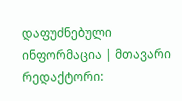დაფუძნებული ინფორმაცია | მთავარი რედაქტორი: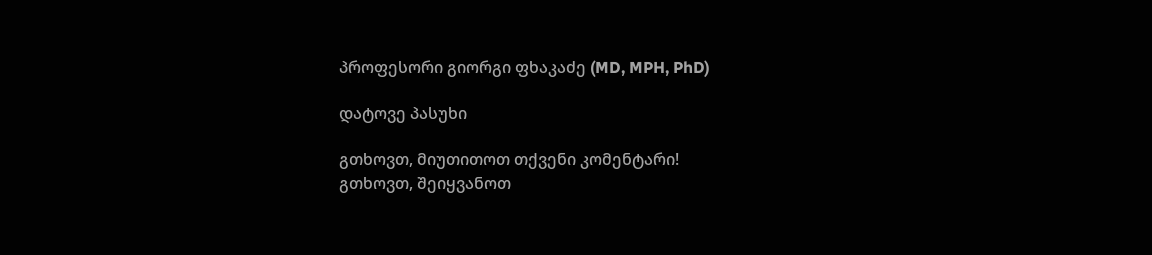პროფესორი გიორგი ფხაკაძე (MD, MPH, PhD)

დატოვე პასუხი

გთხოვთ, მიუთითოთ თქვენი კომენტარი!
გთხოვთ, შეიყვანოთ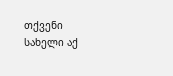თქვენი სახელი აქ